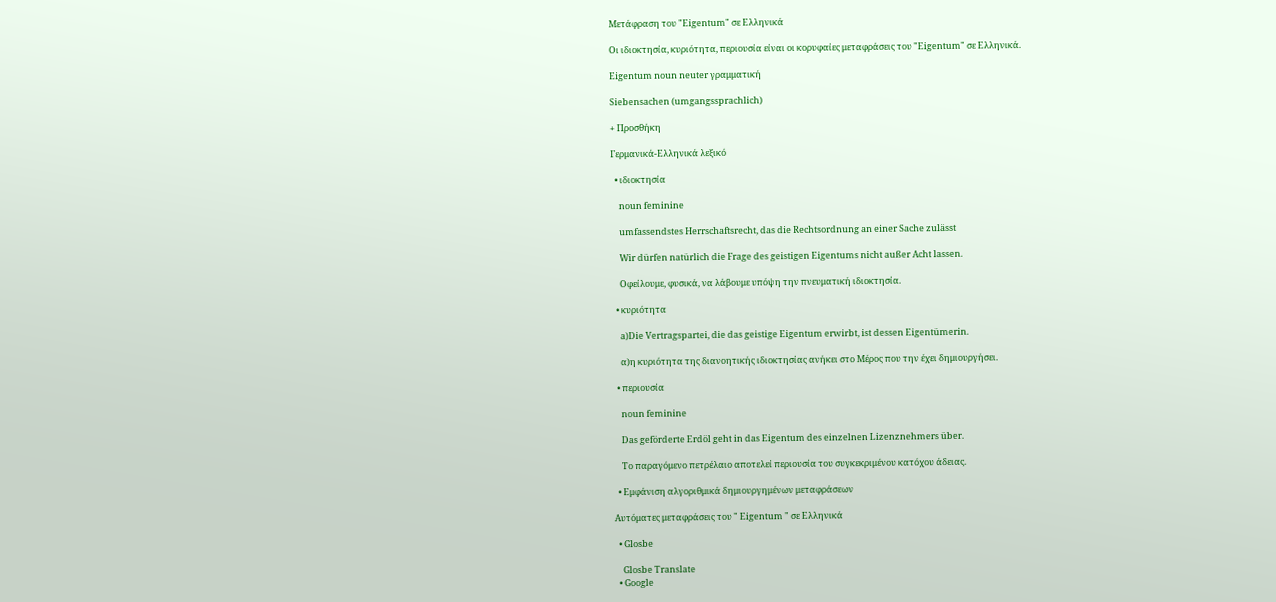Μετάφραση του "Eigentum" σε Ελληνικά

Οι ιδιοκτησία, κυριότητα, περιουσία είναι οι κορυφαίες μεταφράσεις του "Eigentum" σε Ελληνικά.

Eigentum noun neuter γραμματική

Siebensachen (umgangssprachlich)

+ Προσθήκη

Γερμανικά-Ελληνικά λεξικό

  • ιδιοκτησία

    noun feminine

    umfassendstes Herrschaftsrecht, das die Rechtsordnung an einer Sache zulässt

    Wir dürfen natürlich die Frage des geistigen Eigentums nicht außer Acht lassen.

    Οφείλουμε, φυσικά, να λάβουμε υπόψη την πνευματική ιδιοκτησία.

  • κυριότητα

    a)Die Vertragspartei, die das geistige Eigentum erwirbt, ist dessen Eigentümerin.

    α)η κυριότητα της διανοητικής ιδιοκτησίας ανήκει στο Μέρος που την έχει δημιουργήσει.

  • περιουσία

    noun feminine

    Das geförderte Erdöl geht in das Eigentum des einzelnen Lizenznehmers über.

    Το παραγόμενο πετρέλαιο αποτελεί περιουσία του συγκεκριμένου κατόχου άδειας.

  • Εμφάνιση αλγοριθμικά δημιουργημένων μεταφράσεων

Αυτόματες μεταφράσεις του " Eigentum " σε Ελληνικά

  • Glosbe

    Glosbe Translate
  • Google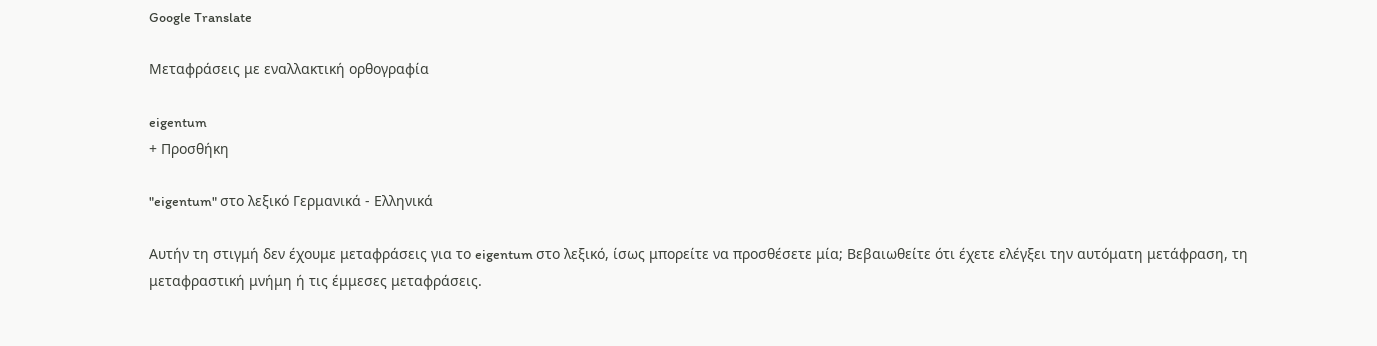Google Translate

Μεταφράσεις με εναλλακτική ορθογραφία

eigentum
+ Προσθήκη

"eigentum" στο λεξικό Γερμανικά - Ελληνικά

Αυτήν τη στιγμή δεν έχουμε μεταφράσεις για το eigentum στο λεξικό, ίσως μπορείτε να προσθέσετε μία; Βεβαιωθείτε ότι έχετε ελέγξει την αυτόματη μετάφραση, τη μεταφραστική μνήμη ή τις έμμεσες μεταφράσεις.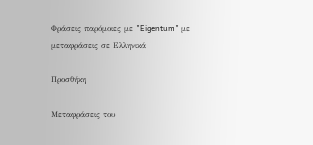Φράσεις παρόμοιες με "Eigentum" με μεταφράσεις σε Ελληνικά

Προσθήκη

Μεταφράσεις του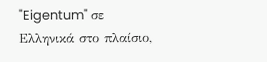"Eigentum" σε Ελληνικά στο πλαίσιο,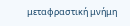μεταφραστική μνήμη